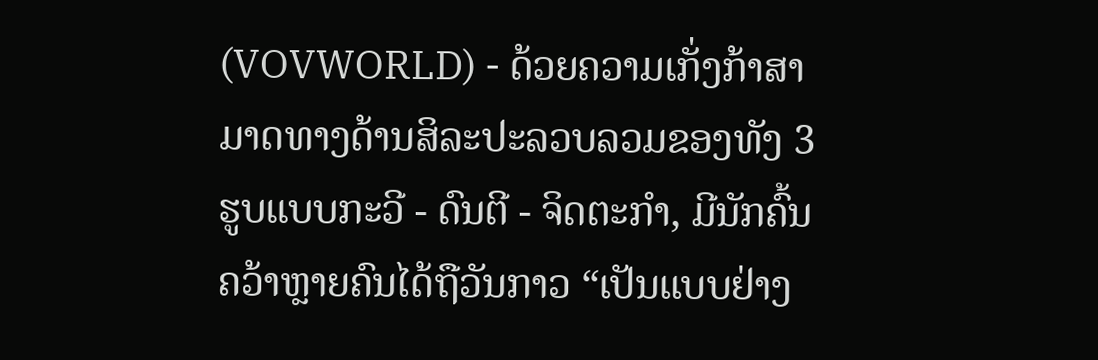(VOVWORLD) - ດ້ວຍຄວາມເກັ່ງກ້າສາມາດທາງດ້ານສິລະປະລວບລວມຂອງທັງ 3 ຮູບແບບກະວີ - ດົນຕີ - ຈິດຕະກຳ, ມີນັກຄົ້ນຄວ້າຫຼາຍຄົນໄດ້ຖືວັນກາວ “ເປັນແບບຢ່າງ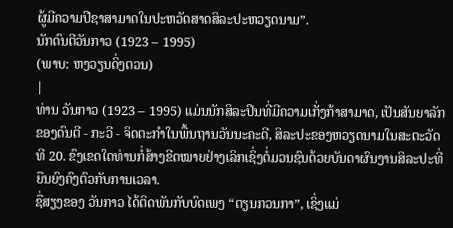ຜູ້ມີຄວາມປີຊາສາມາດໃນປະຫວັດສາດສິລະປະຫວຽດນາມ”.
ນັກດົນຕີວັນກາວ (1923 – 1995)
(ພາບ: ຫງວຽນດິ່ງຕວນ)
|
ທ່ານ ວັນກາວ (1923 – 1995) ແມ່ນນັກສິລະປິນທີ່ມີຄວາມເກັ່ງກ້າສາມາດ, ເປັນສັນຍາລັກ ຂອງດົນຕີ - ກະວີ - ຈິດຕະກຳໃນພື້ນຖານວັນນະຄະດີ, ສິລະປະຂອງຫວຽດນາມໃນສະຕະວັດທີ 20. ຂົງເຂດໃດທ່ານກໍ່ສ້າງຂີດໝາຍຢ່າງເລິກເຊິ່ງຕໍ່ມວນຊົນດ້ວຍບັນດາຜົນງານສິລະປະທີ່ຍືນຍົງຄົງຕົວກັບການເວລາ.
ຊື່ສຽງຂອງ ວັນກາວ ໄດ້ຕິດພັນກັບບົດເພງ “ຕຽນກວນກາ”, ເຊິ່ງແມ່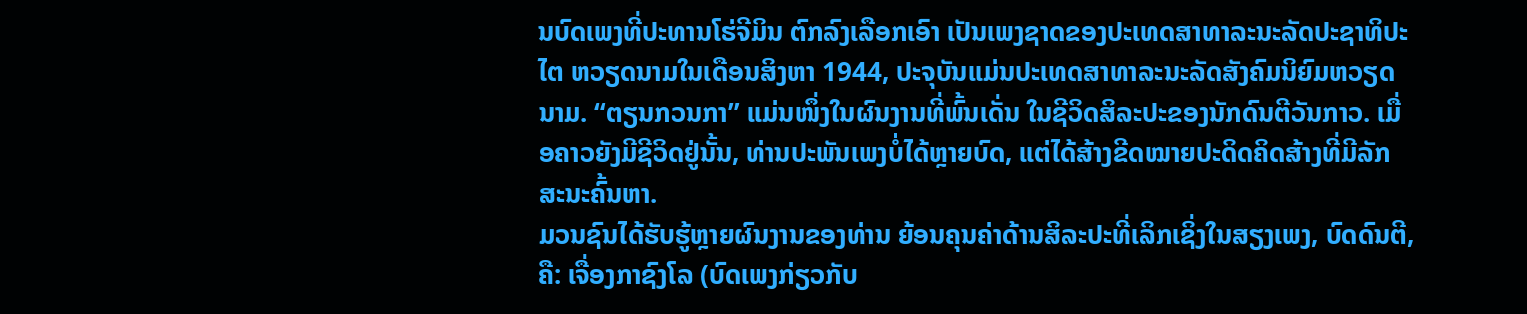ນບົດເພງທີ່ປະທານໂຮ່ຈີມິນ ຕົກລົງເລືອກເອົາ ເປັນເພງຊາດຂອງປະເທດສາທາລະນະລັດປະຊາທິປະໄຕ ຫວຽດນາມໃນເດືອນສິງຫາ 1944, ປະຈຸບັນແມ່ນປະເທດສາທາລະນະລັດສັງຄົມນິຍົມຫວຽດນາມ. “ຕຽນກວນກາ” ແມ່ນໜຶ່ງໃນຜົນງານທີ່ພົ້ນເດັ່ນ ໃນຊີວິດສິລະປະຂອງນັກດົນຕີວັນກາວ. ເມື່ອຄາວຍັງມີຊີວິດຢູ່ນັ້ນ, ທ່ານປະພັນເພງບໍ່ໄດ້ຫຼາຍບົດ, ແຕ່ໄດ້ສ້າງຂີດໝາຍປະດິດຄິດສ້າງທີ່ມີລັກສະນະຄົ້ນຫາ.
ມວນຊົນໄດ້ຮັບຮູ້ຫຼາຍຜົນງານຂອງທ່ານ ຍ້ອນຄຸນຄ່າດ້ານສິລະປະທີ່ເລິກເຊິ່ງໃນສຽງເພງ, ບົດດົນຕີ, ຄື: ເຈື່ອງກາຊົງໂລ (ບົດເພງກ່ຽວກັບ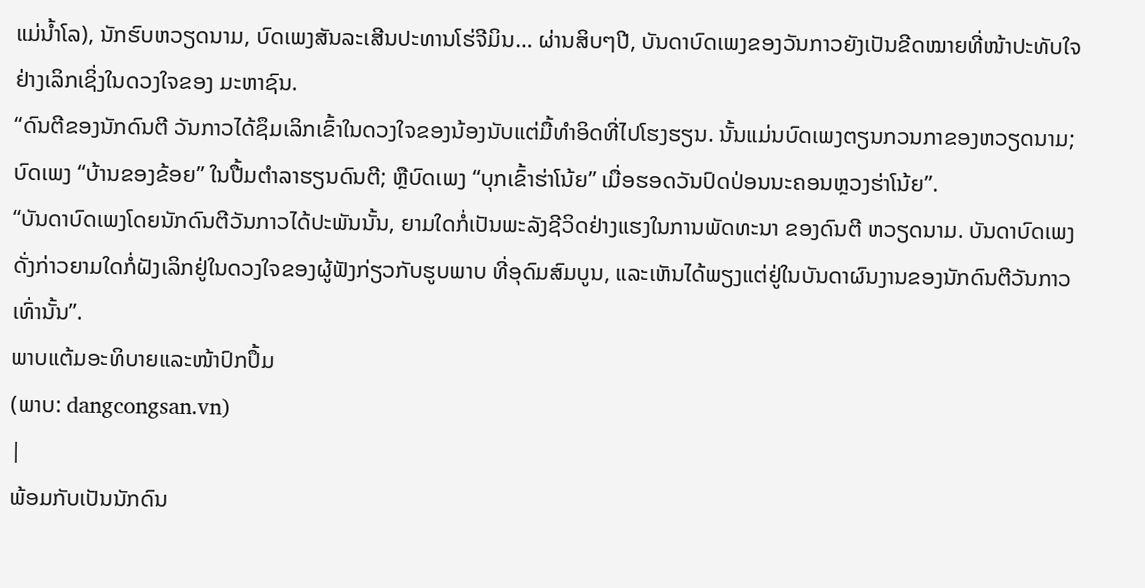ແມ່ນ້ຳໂລ), ນັກຮົບຫວຽດນາມ, ບົດເພງສັນລະເສີນປະທານໂຮ່ຈີມິນ… ຜ່ານສິບໆປີ, ບັນດາບົດເພງຂອງວັນກາວຍັງເປັນຂີດໝາຍທີ່ໜ້າປະທັບໃຈຢ່າງເລິກເຊິ່ງໃນດວງໃຈຂອງ ມະຫາຊົນ.
“ດົນຕີຂອງນັກດົນຕີ ວັນກາວໄດ້ຊຶມເລິກເຂົ້າໃນດວງໃຈຂອງນ້ອງນັບແຕ່ມື້ທຳອິດທີ່ໄປໂຮງຮຽນ. ນັ້ນແມ່ນບົດເພງຕຽນກວນກາຂອງຫວຽດນາມ; ບົດເພງ “ບ້ານຂອງຂ້ອຍ” ໃນປື້ມຕຳລາຮຽນດົນຕີ; ຫຼືບົດເພງ “ບຸກເຂົ້າຮ່າໂນ້ຍ” ເມື່ອຮອດວັນປົດປ່ອນນະຄອນຫຼວງຮ່າໂນ້ຍ”.
“ບັນດາບົດເພງໂດຍນັກດົນຕີວັນກາວໄດ້ປະພັນນັ້ນ, ຍາມໃດກໍ່ເປັນພະລັງຊີວິດຢ່າງແຮງໃນການພັດທະນາ ຂອງດົນຕີ ຫວຽດນາມ. ບັນດາບົດເພງດັ່ງກ່າວຍາມໃດກໍ່ຝັງເລິກຢູ່ໃນດວງໃຈຂອງຜູ້ຟັງກ່ຽວກັບຮູບພາບ ທີ່ອຸດົມສົມບູນ, ແລະເຫັນໄດ້ພຽງແຕ່ຢູ່ໃນບັນດາຜົນງານຂອງນັກດົນຕີວັນກາວ ເທົ່ານັ້ນ”.
ພາບແຕ້ມອະທິບາຍແລະໜ້າປົກປຶ້ມ
(ພາບ: dangcongsan.vn)
|
ພ້ອມກັບເປັນນັກດົນ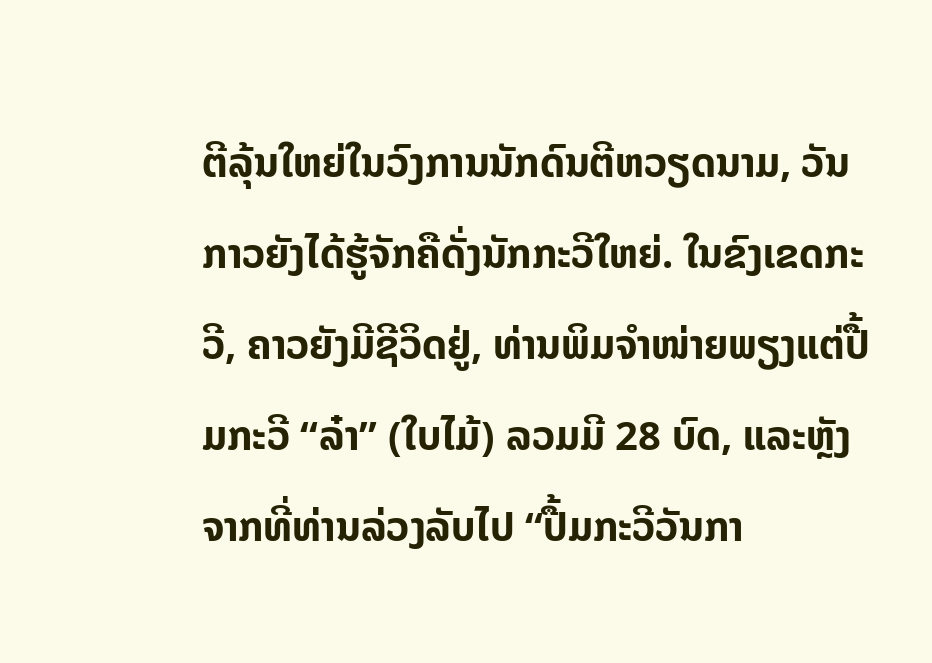ຕີລຸ້ນໃຫຍ່ໃນວົງການນັກດົນຕີຫວຽດນາມ, ວັນກາວຍັງໄດ້ຮູ້ຈັກຄືດັ່ງນັກກະວີໃຫຍ່. ໃນຂົງເຂດກະວີ, ຄາວຍັງມີຊີວິດຢູ່, ທ່ານພິມຈຳໜ່າຍພຽງແຕ່ປື້ມກະວີ “ລ໋າ” (ໃບໄມ້) ລວມມີ 28 ບົດ, ແລະຫຼັງຈາກທີ່ທ່ານລ່ວງລັບໄປ “ປື້ມກະວີວັນກາ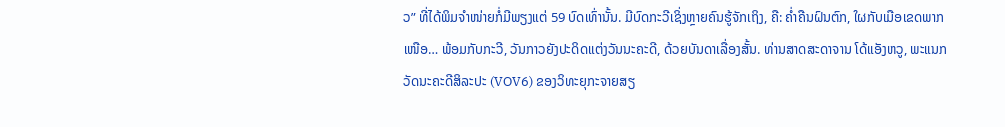ວ” ທີ່ໄດ້ພິມຈຳໜ່າຍກໍ່ມີພຽງແຕ່ 59 ບົດເທົ່ານັ້ນ. ມີບົດກະວີເຊິ່ງຫຼາຍຄົນຮູ້ຈັກເຖິງ, ຄື: ຄ່ຳຄືນຝົນຕົກ, ໃຜກັບເມືອເຂດພາກເໜືອ… ພ້ອມກັບກະວີ, ວັນກາວຍັງປະດິດແຕ່ງວັນນະຄະດີ, ດ້ວຍບັນດາເລື່ອງສັ້ນ. ທ່ານສາດສະດາຈານ ໂດ້ແອັງຫວູ, ພະແນກວັດນະຄະດີສິລະປະ (VOV6) ຂອງວິທະຍຸກະຈາຍສຽ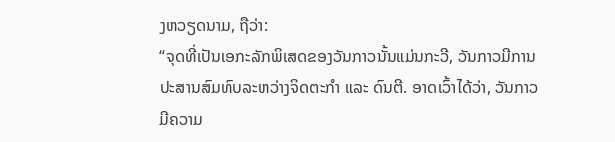ງຫວຽດນາມ, ຖືວ່າ:
“ຈຸດທີ່ເປັນເອກະລັກພິເສດຂອງວັນກາວນັ້ນແມ່ນກະວີ, ວັນກາວມີການປະສານສົມທົບລະຫວ່າງຈິດຕະກຳ ແລະ ດົນຕີ. ອາດເວົ້າໄດ້ວ່າ, ວັນກາວມີຄວາມ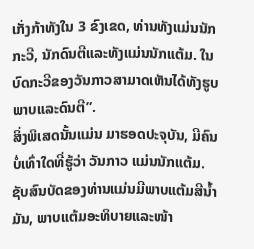ເກັ່ງກ້າທັງໃນ 3 ຂົງເຂດ, ທ່ານທັງແມ່ນນັກກະວີ, ນັກດົນຕີແລະທັງແມ່ນນັກແຕ້ມ. ໃນບົດກະວີຂອງວັນກາວສາມາດເຫັນໄດ້ທັງຮູບພາບແລະດົນຕີ”.
ສິ່ງພິເສດນັ້ນແມ່ນ ມາຮອດປະຈຸບັນ, ມີຄົນບໍ່ເທົ່າໃດທີ່ຮູ້ວ່າ ວັນກາວ ແມ່ນນັກແຕ້ມ. ຊັບສົນບັດຂອງທ່ານແມ່ນມີພາບແຕ້ມສີນ້ຳມັນ, ພາບແຕ້ມອະທິບາຍແລະໜ້າ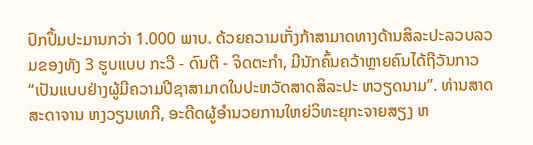ປົກປຶ້ມປະມານກວ່າ 1.000 ພາບ. ດ້ວຍຄວາມເກັ່ງກ້າສາມາດທາງດ້ານສິລະປະລວບລວມຂອງທັງ 3 ຮູບແບບ ກະວີ - ດົນຕີ - ຈິດຕະກຳ, ມີນັກຄົ້ນຄວ້າຫຼາຍຄົນໄດ້ຖືວັນກາວ “ເປັນແບບຢ່າງຜູ້ມີຄວາມປີຊາສາມາດໃນປະຫວັດສາດສິລະປະ ຫວຽດນາມ”. ທ່ານສາດສະດາຈານ ຫງວຽນເທກີ, ອະດີດຜູ້ອຳນວຍການໃຫຍ່ວິທະຍຸກະຈາຍສຽງ ຫ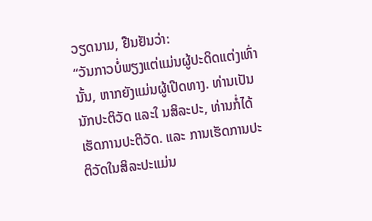ວຽດນາມ, ຢືນຢັນວ່າ:
“ວັນກາວບໍ່ພຽງແຕ່ແມ່ນຜູ້ປະດິດແຕ່ງເທົ່ານັ້ນ, ຫາກຍັງແມ່ນຜູ້ເປີດທາງ. ທ່ານເປັນນັກປະຕິວັດ ແລະໃ ນສິລະປະ, ທ່ານກໍ່ໄດ້ເຮັດການປະຕິວັດ. ແລະ ການເຮັດການປະຕິວັດໃນສິລະປະແມ່ນ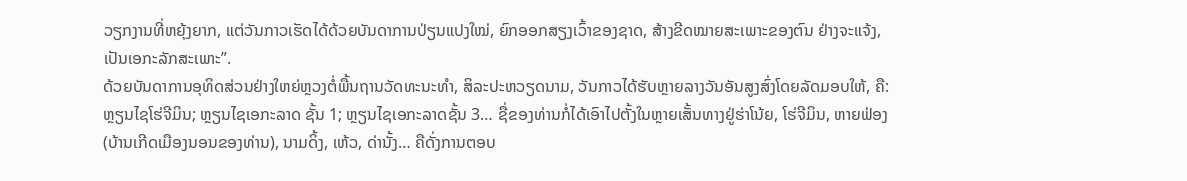ວຽກງານທີ່ຫຍຸ້ງຍາກ, ແຕ່ວັນກາວເຮັດໄດ້ດ້ວຍບັນດາການປ່ຽນແປງໃໝ່, ຍົກອອກສຽງເວົ້າຂອງຊາດ, ສ້າງຂີດໝາຍສະເພາະຂອງຕົນ ຢ່າງຈະແຈ້ງ, ເປັນເອກະລັກສະເພາະ”.
ດ້ວຍບັນດາການອຸທິດສ່ວນຢ່າງໃຫຍ່ຫຼວງຕໍ່ພື້ນຖານວັດທະນະທຳ, ສິລະປະຫວຽດນາມ, ວັນກາວໄດ້ຮັບຫຼາຍລາງວັນອັນສູງສົ່ງໂດຍລັດມອບໃຫ້, ຄື: ຫຼຽນໄຊໂຮ່ຈີມິນ; ຫຼຽນໄຊເອກະລາດ ຊັ້ນ 1; ຫຼຽນໄຊເອກະລາດຊັ້ນ 3… ຊື່ຂອງທ່ານກໍ່ໄດ້ເອົາໄປຕັ້ງໃນຫຼາຍເສັ້ນທາງຢູ່ຮ່າໂນ້ຍ, ໂຮ່ຈີມິນ, ຫາຍຟ່ອງ (ບ້ານເກີດເມືອງນອນຂອງທ່ານ), ນາມດິ້ງ, ເຫ້ວ, ດ່ານັ້ງ… ຄືດັ່ງການຕອບ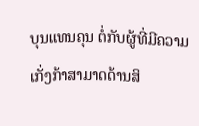ບຸນແທນຄຸນ ຕໍ່ກັບຜູ້ທີ່ມີຄວາມເກັ່ງກ້າສາມາດດ້ານສິ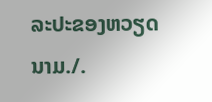ລະປະຂອງຫວຽດນາມ./.